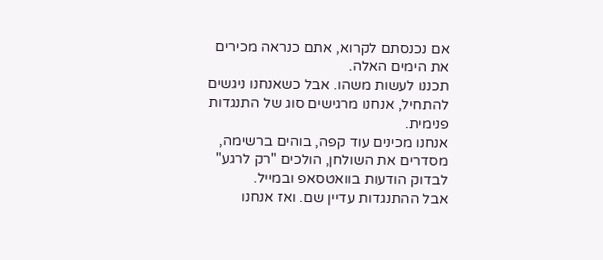אם נכנסתם לקרוא, אתם כנראה מכירים את הימים האלה.
תכננו לעשות משהו. אבל כשאנחנו ניגשים להתחיל, אנחנו מרגישים סוג של התנגדות פנימית.
אנחנו מכינים עוד קפה, בוהים ברשימה, מסדרים את השולחן, הולכים "רק לרגע" לבדוק הודעות בוואטסאפ ובמייל.
אבל ההתנגדות עדיין שם. ואז אנחנו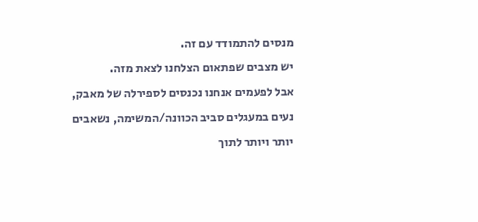מנסים להתמודד עם זה.
יש מצבים שפתאום הצלחנו לצאת מזה.
אבל לפעמים אנחנו נכנסים לספירלה של מאבק, נעים במעגלים סביב הכוונה/המשימה, נשאבים יותר ויותר לתוך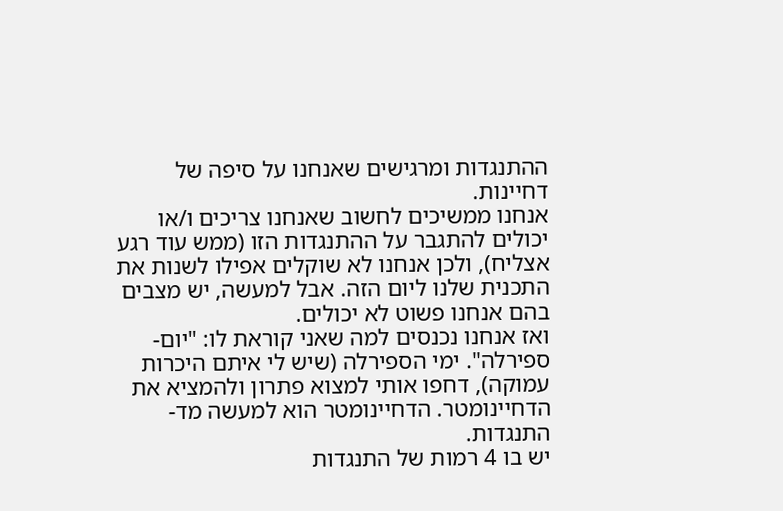ההתנגדות ומרגישים שאנחנו על סיפה של דחיינות.
אנחנו ממשיכים לחשוב שאנחנו צריכים ו/או יכולים להתגבר על ההתנגדות הזו (ממש עוד רגע אצליח), ולכן אנחנו לא שוקלים אפילו לשנות את התכנית שלנו ליום הזה. אבל למעשה, יש מצבים בהם אנחנו פשוט לא יכולים.
ואז אנחנו נכנסים למה שאני קוראת לו: "יום-ספירלה". ימי הספירלה (שיש לי איתם היכרות עמוקה), דחפו אותי למצוא פתרון ולהמציא את הדחיינומטר. הדחיינומטר הוא למעשה מד-התנגדות.
יש בו 4 רמות של התנגדות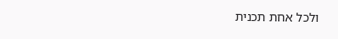ולכל אחת תכנית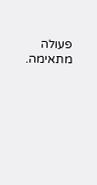פעולה מתאימה.